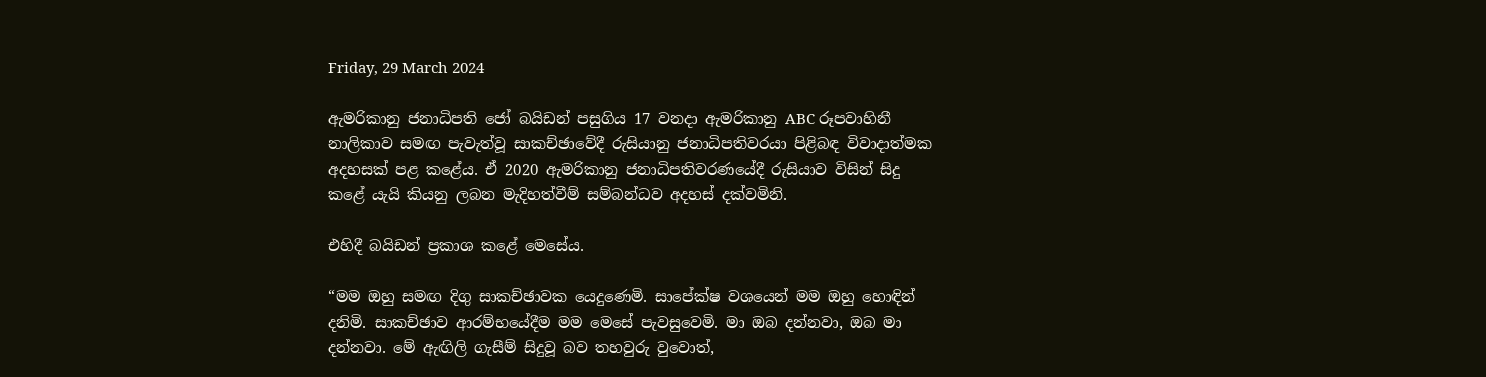Friday, 29 March 2024

ඇමරිකානු ජනාධිපති ජෝ බයිඩන් පසුගිය 17 වනදා ඇමරිකානු ABC රූපවාහිනී නාලිකාව සමඟ පැවැත්වූ සාකච්ඡාවේදී රුසියානු ජනාධිපතිවරයා පිළිබඳ විවාදාත්මක අදහසක් පළ කළේය. ඒ 2020 ඇමරිකානු ජනාධිපතිවරණයේදී රුසියාව විසින් සිදු කළේ යැයි කියනු ලබන මැදිහත්වීම් සම්බන්ධව අදහස් දක්වමිනි.

එහිදී බයිඩන් ප්‍රකාශ කළේ මෙසේය.

“මම ඔහු සමඟ දිගු සාකච්ඡාවක යෙදුණෙමි. සාපේක්ෂ වශයෙන් මම ඔහු හොඳින් දනිමි. සාකච්ඡාව ආරම්භයේදීම මම මෙසේ පැවසුවෙමි. මා ඔබ දන්නවා, ඔබ මා දන්නවා. මේ ඇඟිලි ගැසීම් සිදුවූ බව තහවුරු වුවොත්,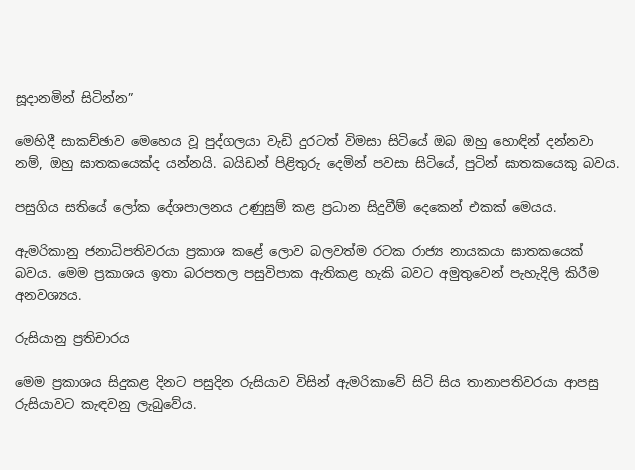සූදානමින් සිටින්න”

මෙහිදී සාකච්ඡාව මෙහෙය වූ පුද්ගලයා වැඩි දුරටත් විමසා සිටියේ ඔබ ඔහු හොඳින් දන්නවා නම්, ඔහු ඝාතකයෙක්ද යන්නයි. බයිඩන් පිළිතුරු දෙමින් පවසා සිටියේ, පුටින් ඝාතකයෙකු බවය.

පසුගිය සතියේ ලෝක දේශපාලනය උණුසුම් කළ ප්‍රධාන සිදුවීම් දෙකෙන් එකක් මෙයය.

ඇමරිකානු ජනාධිපතිවරයා ප්‍රකාශ කළේ ලොව බලවත්ම රටක රාජ්‍ය නායකයා ඝාතකයෙක් බවය. මෙම ප්‍රකාශය ඉතා බරපතල පසුවිපාක ඇතිකළ හැකි බවට අමුතුවෙන් පැහැදිලි කිරීම අනවශ්‍යය.

රුසියානු ප්‍රතිචාරය

මෙම ප්‍රකාශය සිදුකළ දිනට පසුදින රුසියාව විසින් ඇමරිකාවේ සිටි සිය තානාපතිවරයා ආපසු රුසියාවට කැඳවනු ලැබුවේය.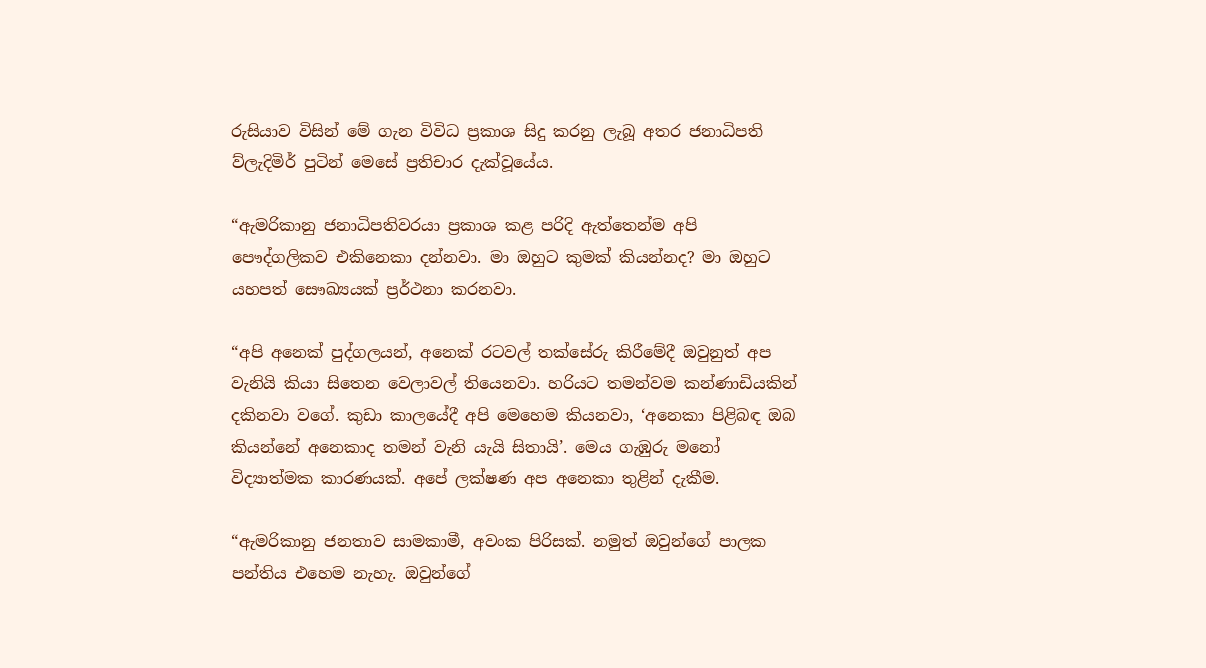රුසියාව විසින් මේ ගැන විවිධ ප්‍රකාශ සිදු කරනු ලැබූ අතර ජනාධිපති ව්ලැදිමිර් පුටින් මෙසේ ප්‍රතිචාර දැක්වූයේය.

“ඇමරිකානු ජනාධිපතිවරයා ප්‍රකාශ කළ පරිදි ඇත්තෙන්ම අපි පෞද්ගලිකව එකිනෙකා දන්නවා. මා ඔහුට කුමක් කියන්නද? මා ඔහුට යහපත් සෞඛ්‍යයක් ප්‍රර්ථනා කරනවා.

“අපි අනෙක් පුද්ගලයන්, අනෙක් රටවල් තක්සේරු කිරීමේදී ඔවුනුත් අප වැනියි කියා සිතෙන වෙලාවල් තියෙනවා. හරියට තමන්වම කන්ණාඩියකින් දකිනවා වගේ. කුඩා කාලයේදී අපි මෙහෙම කියනවා, ‘අනෙකා පිළිබඳ ඔබ කියන්නේ අනෙකාද තමන් වැනි යැයි සිතායි’. මෙය ගැඹුරු මනෝ විද්‍යාත්මක කාරණයක්. අපේ ලක්ෂණ අප අනෙකා තුළින් දැකීම.

“ඇමරිකානු ජනතාව සාමකාමී, අවංක පිරිසක්. නමුත් ඔවුන්ගේ පාලක පන්තිය එහෙම නැහැ. ඔවුන්ගේ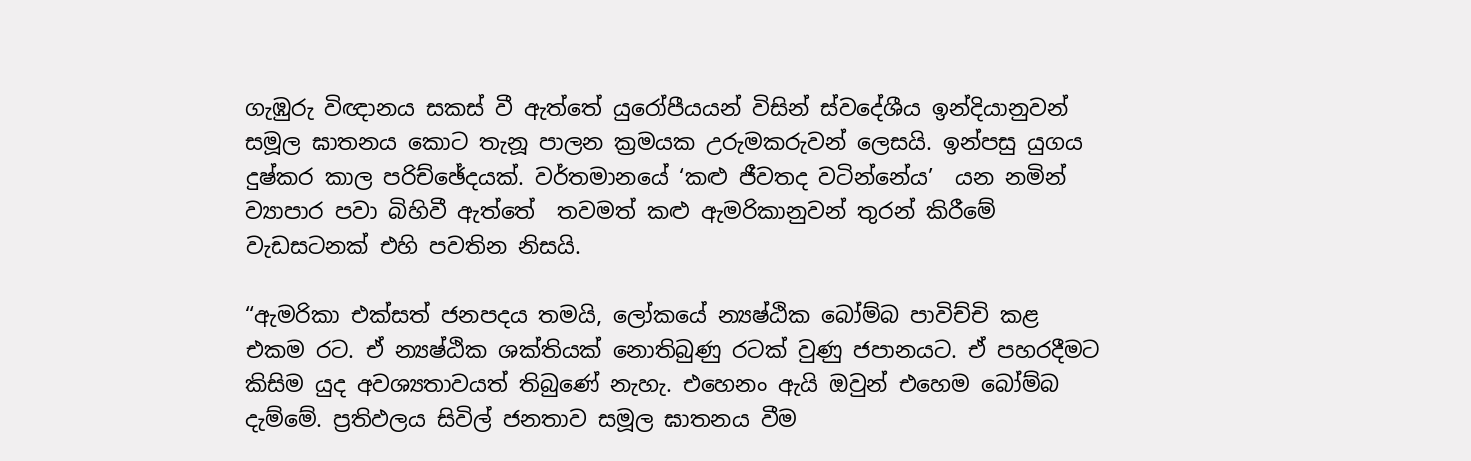ගැඹුරු විඥානය සකස් වී ඇත්තේ යුරෝපීයයන් විසින් ස්වදේශීය ඉන්දියානුවන් සමූල ඝාතනය කොට තැනූ පාලන ක්‍රමයක උරුමකරුවන් ලෙසයි. ඉන්පසු යුගය දුෂ්කර කාල පරිච්ඡේදයක්. වර්තමානයේ ‘කළු ජීවතද වටින්නේය’  යන නමින් ව්‍යාපාර පවා බිහිවී ඇත්තේ  තවමත් කළු ඇමරිකානුවන් තුරන් කිරීමේ වැඩසටනක් එහි පවතින නිසයි.

“ඇමරිකා එක්සත් ජනපදය තමයි, ලෝකයේ න්‍යෂ්ඨික බෝම්බ පාවිච්චි කළ එකම රට. ඒ න්‍යෂ්ඨික ශක්තියක් නොතිබුණු රටක් වුණු ජපානයට. ඒ පහරදීමට කිසිම යුද අවශ්‍යතාවයත් තිබුණේ නැහැ. එහෙනං ඇයි ඔවුන් එහෙම බෝම්බ දැම්මේ. ප්‍රතිඵලය සිවිල් ජනතාව සමූල ඝාතනය වීම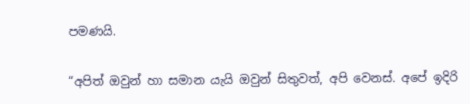පමණයි.

“අපිත් ඔවුන් හා සමාන යැයි ඔවුන් සිතුවත්, අපි වෙනස්. අපේ ඉදිරි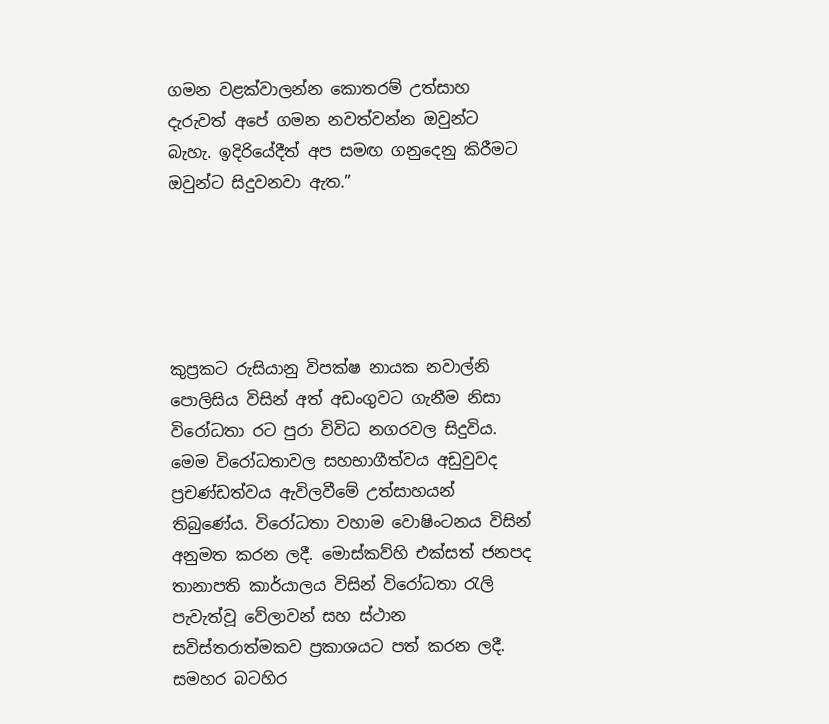ගමන වළක්වාලන්න කොතරම් උත්සාහ දැරුවත් අපේ ගමන නවත්වන්න ඔවුන්ට බැහැ. ඉදිරියේදීත් අප සමඟ ගනුදෙනු කිරීමට ඔවුන්ට සිදුවනවා ඇත.”





කුප්‍රකට රුසියානු විපක්ෂ නායක නවාල්නි පොලිසිය විසින් අත් අඩංගුවට ගැනීම නිසා විරෝධතා රට පුරා විවිධ නගරවල සිදුවිය. මෙම විරෝධතාවල සහභාගීත්වය අඩුවුවද ප්‍රචණ්ඩත්වය ඇවිලවීමේ උත්සාහයන් තිබුණේය. විරෝධතා වහාම වොෂිංටනය විසින් අනුමත කරන ලදී. මොස්කව්හි එක්සත් ජනපද තානාපති කාර්යාලය විසින් විරෝධතා රැලි පැවැත්වූ වේලාවන් සහ ස්ථාන සවිස්තරාත්මකව ප්‍රකාශයට පත් කරන ලදී. සමහර බටහිර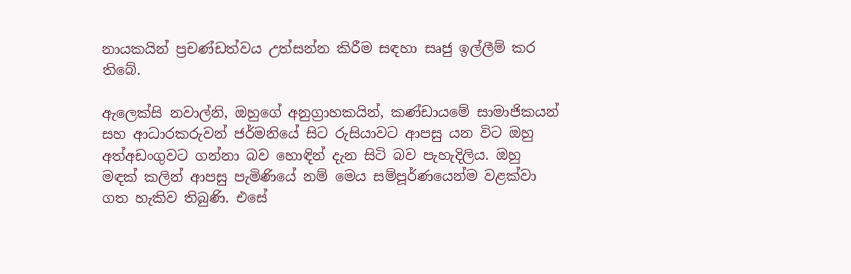නායකයින් ප්‍රචණ්ඩත්වය උත්සන්න කිරීම සඳහා සෘජු ඉල්ලීම් කර තිබේ.

ඇලෙක්සි නවාල්නි, ඔහුගේ අනුග්‍රාහකයින්, කණ්ඩායමේ සාමාජිකයන් සහ ආධාරකරුවන් ජර්මනියේ සිට රුසියාවට ආපසු යන විට ඔහු අත්අඩංගුවට ගන්නා බව හොඳින් දැන සිටි බව පැහැදිලිය. ඔහු මඳක් කලින් ආපසු පැමිණියේ නම් මෙය සම්පූර්ණයෙන්ම වළක්වා ගත හැකිව තිබුණි. එසේ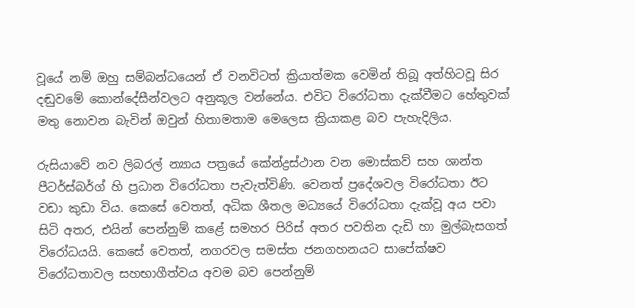වූයේ නම් ඔහු සම්බන්ධයෙන් ඒ වනවිටත් ක්‍රියාත්මක වෙමින් තිබූ අත්හිටවූ සිර දඬුවමේ කොන්දේසීන්වලට අනුකූල වන්නේය. එවිට විරෝධතා දැක්වීමට හේතුවක් මතු නොවන බැවින් ඔවුන් හිතාමතාම මෙලෙස ක්‍රියාකළ බව පැහැදිලිය.

රුසියාවේ නව ලිබරල් න්‍යාය පත්‍රයේ කේන්ද්‍රස්ථාන වන මොස්කව් සහ ශාන්ත පීටර්ස්බර්ග් හි ප්‍රධාන විරෝධතා පැවැත්විණි. වෙනත් ප්‍රදේශවල විරෝධතා ඊට වඩා කුඩා විය. කෙසේ වෙතත්, අධික ශීතල මධ්‍යයේ විරෝධතා දැක්වූ අය පවා සිටි අතර, එයින් පෙන්නුම් කළේ සමහර පිරිස් අතර පවතින දැඩි හා මුල්බැසගත් විරෝධයයි. කෙසේ වෙතත්, නගරවල සමස්ත ජනගහනයට සාපේක්ෂව විරෝධතාවල සහභාගීත්වය අවම බව පෙන්නුම්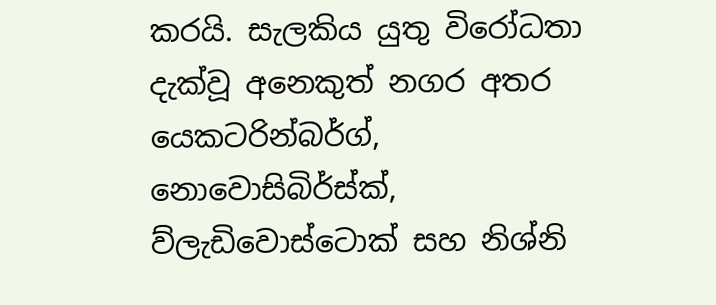කරයි. සැලකිය යුතු විරෝධතා දැක්වූ අනෙකුත් නගර අතර යෙකටරින්බර්ග්, නොවොසිබිර්ස්ක්, ව්ලැඩිවොස්ටොක් සහ නිශ්නි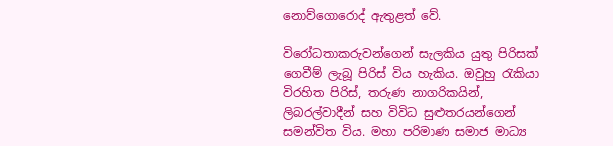නොව්ගොරොද් ඇතුළත් වේ.

විරෝධතාකරුවන්ගෙන් සැලකිය යුතු පිරිසක් ගෙවීම් ලැබූ පිරිස් විය හැකිය. ඔවුහු රැකියා විරහිත පිරිස්, තරුණ නාගරිකයින්, ලිබරල්වාදීන් සහ විවිධ සුළුතරයන්ගෙන් සමන්විත විය. මහා පරිමාණ සමාජ මාධ්‍ය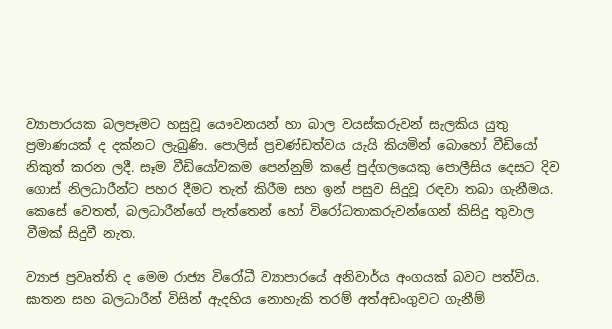ව්‍යාපාරයක බලපෑමට හසුවූ යෞවනයන් හා බාල වයස්කරුවන් සැලකිය යුතු ප්‍රමාණයක් ද දක්නට ලැබුණි. පොලිස් ප්‍රචණ්ඩත්වය යැයි කියමින් බොහෝ වීඩියෝ නිකුත් කරන ලදී. සෑම වීඩියෝවකම පෙන්නුම් කළේ පුද්ගලයෙකු පොලීසිය දෙසට දිව ගොස් නිලධාරීන්ට පහර දීමට තැත් කිරීම සහ ඉන් පසුව සිදුවූ රඳවා තබා ගැනීමය. කෙසේ වෙතත්, බලධාරීන්ගේ පැත්තෙන් හෝ විරෝධතාකරුවන්ගෙන් කිසිදු තුවාල වීමක් සිදුවී නැත.

ව්‍යාජ ප්‍රවෘත්ති ද මෙම රාජ්‍ය විරෝධී ව්‍යාපාරයේ අනිවාර්ය අංගයක් බවට පත්විය. ඝාතන සහ බලධාරීන් විසින් ඇදහිය නොහැකි තරම් අත්අඩංගුවට ගැනීම්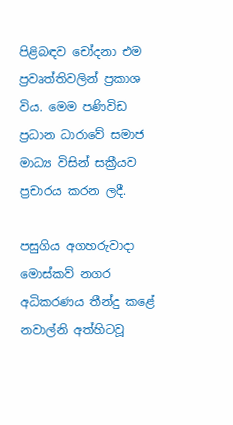පිළිබඳව චෝදනා එම ප්‍රවෘත්තිවලින් ප්‍රකාශ විය. මෙම පණිවිඩ ප්‍රධාන ධාරාවේ සමාජ මාධ්‍ය විසින් සක්‍රීයව ප්‍රචාරය කරන ලදී.

පසුගිය අගහරුවාදා මොස්කව් නගර අධිකරණය තීන්දු කළේ නවාල්නි අත්හිටවූ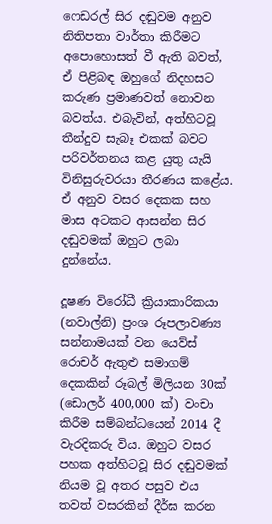ෆෙඩරල් සිර දඬුවම අනුව නිතිපතා වාර්තා කිරීමට අපොහොසත් වී ඇති බවත්, ඒ පිළිබඳ ඔහුගේ නිදහසට කරුණ ප්‍රමාණවත් නොවන බවත්ය. එබැවින්, අත්හිටවූ තීන්දුව සැබෑ එකක් බවට පරිවර්තනය කළ යුතු යැයි විනිසුරුවරයා තීරණය කළේය. ඒ අනුව වසර දෙකක සහ මාස අටකට ආසන්න සිර දඬුවමක් ඔහුට ලබා දුන්නේය.

දූෂණ විරෝධී ක්‍රියාකාරිකයා (නවාල්නි) ප්‍රංශ රූපලාවණ්‍ය සන්නාමයක් වන යෙව්ස් රොචර් ඇතුළු සමාගම් දෙකකින් රූබල් මිලියන 30ක් (ඩොලර් 400,000 ක්) වංචා කිරීම සම්බන්ධයෙන් 2014 දී වැරදිකරු විය. ඔහුට වසර පහක අත්හිටවූ සිර දඬුවමක් නියම වූ අතර පසුව එය තවත් වසරකින් දීර්ඝ කරන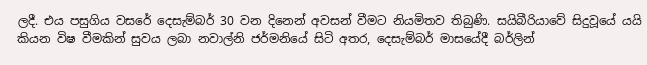ලදී. එය පසුගිය වසරේ දෙසැම්බර් 30 වන දිනෙන් අවසන් වීමට නියමිතව තිබුණි. සයිබීරියාවේ සිදුවූයේ යයි කියන විෂ වීමකින් සුවය ලබා නවාල්නි ජර්මනියේ සිටි අතර, දෙසැම්බර් මාසයේදී බර්ලින්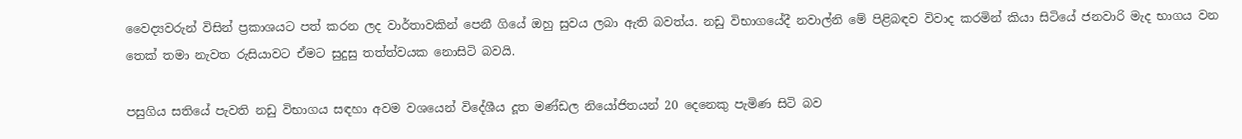වෛද්‍යවරුන් විසින් ප්‍රකාශයට පත් කරන ලද වාර්තාවකින් පෙනී ගියේ ඔහු සුවය ලබා ඇති බවත්ය. නඩු විභාගයේදී නවාල්නි මේ පිළිබඳව විවාද කරමින් කියා සිටියේ ජනවාරි මැද භාගය වන තෙක් තමා නැවත රුසියාවට ඒමට සුදුසු තත්ත්වයක නොසිටි බවයි.

පසුගිය සතියේ පැවති නඩු විභාගය සඳහා අවම වශයෙන් විදේශීය දූත මණ්ඩල නියෝජිතයන් 20 දෙනෙකු පැමිණ සිටි බව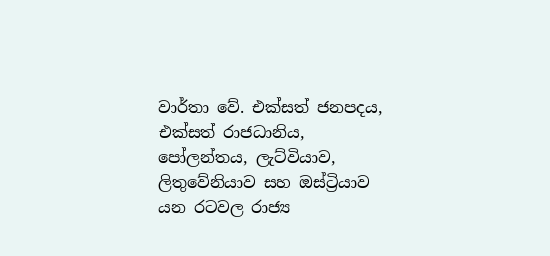වාර්තා වේ. එක්සත් ජනපදය, එක්සත් රාජධානිය, පෝලන්තය, ලැට්වියාව, ලිතුවේනියාව සහ ඔස්ට්‍රියාව යන රටවල රාජ්‍ය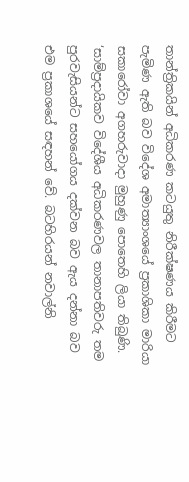තාන්ත්‍රිකයින් අධිකරණ කටයුතු නිරීක්ෂණය කිරීමට පැමිණ ඇති බව විදේශ අමාත්‍යාංශයේ ප්‍රකාශිකා මාරියා සකාරෝවා අගහරුවාදා මුහුණු පොතෙහි ලියා තිබුණි. ‘සාම්ප්‍රදායිකව විදේශීය අධිකරණවල තානාපතිවරු තම පුරවැසියන්ට සහයෝගය දක්වන බව ඇය දන්නා බව එම ප්‍රකාශයේ සඳහන් වේ. බටහිරයන් නවාල්නි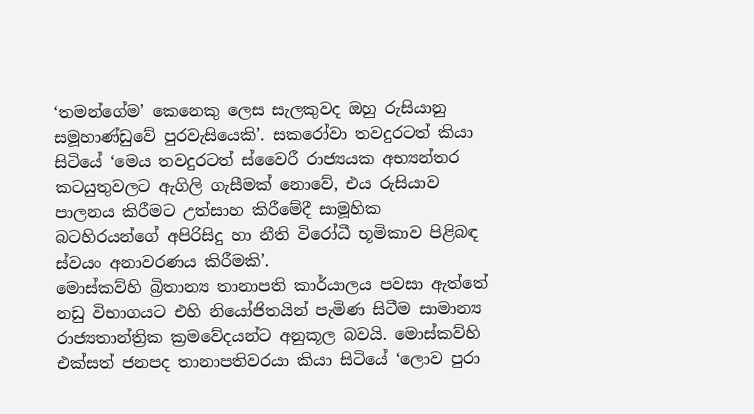‘තමන්ගේම’ කෙනෙකු ලෙස සැලකුවද ඔහු රුසියානු සමූහාණ්ඩුවේ පුරවැසියෙකි’. සකරෝවා තවදුරටත් කියා සිටියේ ‘මෙය තවදුරටත් ස්වෛරී රාජ්‍යයක අභ්‍යන්තර කටයුතුවලට ඇගිලි ගැසීමක් නොවේ, එය රුසියාව පාලනය කිරීමට උත්සාහ කිරීමේදී සාමූහික බටහිරයන්ගේ අපිරිසිදු හා නීති විරෝධී භූමිකාව පිළිබඳ ස්වයං අනාවරණය කිරීමකි’.
මොස්කව්හි බ්‍රිතාන්‍ය තානාපති කාර්යාලය පවසා ඇත්තේ නඩු විභාගයට එහි නියෝජිතයින් පැමිණ සිටීම සාමාන්‍ය රාජ්‍යතාන්ත්‍රික ක්‍රමවේදයන්ට අනුකූල බවයි. මොස්කව්හි එක්සත් ජනපද තානාපතිවරයා කියා සිටියේ ‘ලොව පුරා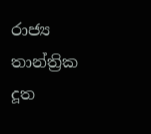රාජ්‍ය තාන්ත්‍රික දූත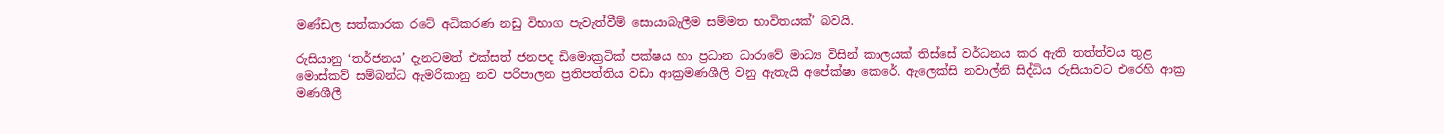මණ්ඩල සත්කාරක රටේ අධිකරණ නඩු විභාග පැවැත්වීම් සොයාබැලීම සම්මත භාවිතයක්’ බවයි.

රුසියානු ‘තර්ජනය’ දැනටමත් එක්සත් ජනපද ඩිමොක්‍රටික් පක්ෂය හා ප්‍රධාන ධාරාවේ මාධ්‍ය විසින් කාලයක් තිස්සේ වර්ධනය කර ඇති තත්ත්වය තුළ මොස්කව් සම්බන්ධ ඇමරිකානු නව පරිපාලන ප්‍රතිපත්තිය වඩා ආක්‍රමණශීලි වනු ඇතැයි අපේක්ෂා කෙරේ. ඇලෙක්සි නවාල්නි සිද්ධිය රුසියාවට එරෙහි ආක්‍ර මණශීලී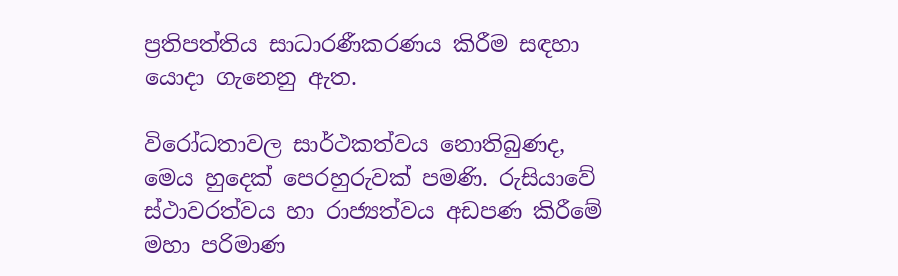ප්‍රතිපත්තිය සාධාරණීකරණය කිරීම සඳහා යොදා ගැනෙනු ඇත.

විරෝධතාවල සාර්ථකත්වය නොතිබුණද, මෙය හුදෙක් පෙරහුරුවක් පමණි. රුසියාවේ ස්ථාවරත්වය හා රාජ්‍යත්වය අඩපණ කිරීමේ මහා පරිමාණ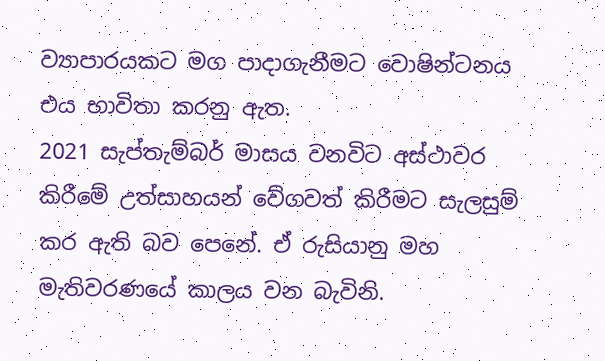ව්‍යාපාරයකට මග පාදාගැනීමට වොෂින්ටනය එය භාවිතා කරනු ඇත.
2021 සැප්තැම්බර් මාසය වනවිට අස්ථාවර කිරීමේ උත්සාහයන් වේගවත් කිරීමට සැලසුම් කර ඇති බව පෙනේ. ඒ රුසියානු මහ මැතිවරණයේ කාලය වන බැවිනි.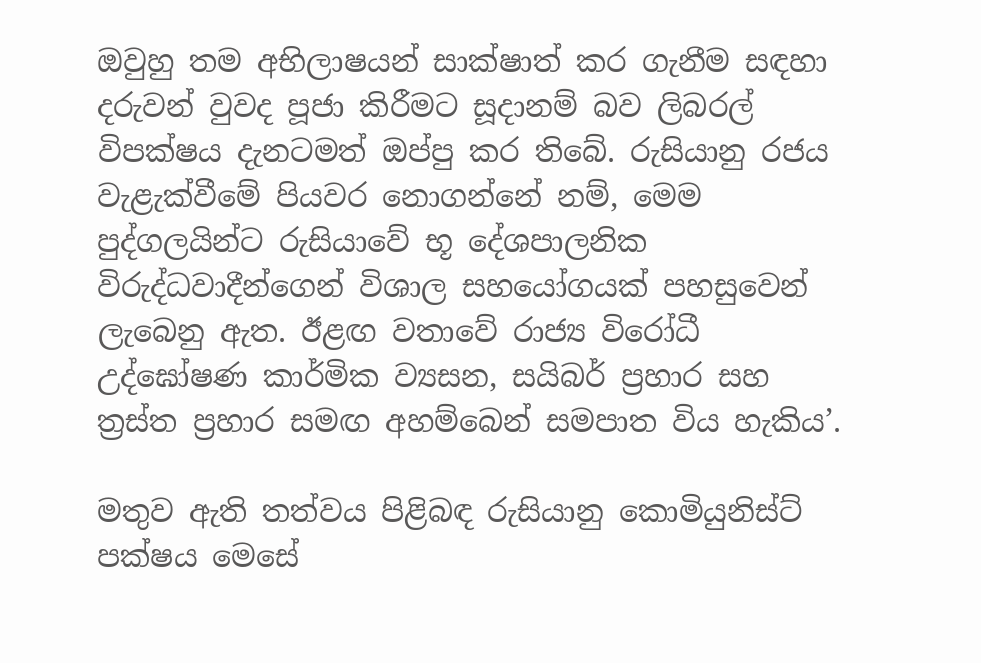ඔවුහු තම අභිලාෂයන් සාක්ෂාත් කර ගැනීම සඳහා දරුවන් වුවද පූජා කිරීමට සූදානම් බව ලිබරල් විපක්ෂය දැනටමත් ඔප්පු කර තිබේ. රුසියානු රජය වැළැක්වීමේ පියවර නොගන්නේ නම්, මෙම පුද්ගලයින්ට රුසියාවේ භූ දේශපාලනික විරුද්ධවාදීන්ගෙන් විශාල සහයෝගයක් පහසුවෙන් ලැබෙනු ඇත. ඊළඟ වතාවේ රාජ්‍ය විරෝධී උද්ඝෝෂණ කාර්මික ව්‍යසන, සයිබර් ප්‍රහාර සහ ත්‍රස්ත ප්‍රහාර සමඟ අහම්බෙන් සමපාත විය හැකිය’.

මතුව ඇති තත්වය පිළිබඳ රුසියානු කොමියුනිස්ට් පක්ෂය මෙසේ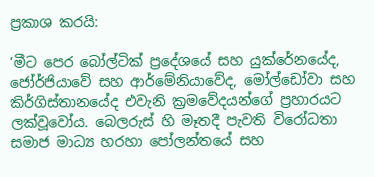ප්‍රකාශ කරයි:

‘මීට පෙර බෝල්ටික් ප්‍රදේශයේ සහ යුක්රේනයේද, ජෝර්ජියාවේ සහ ආර්මේනියාවේද, මෝල්ඩෝවා සහ කිර්ගිස්තානයේද එවැනි ක්‍රමවේදයන්ගේ ප්‍රහාරයට ලක්වූවෝය. බෙලරුස් හි මෑතදී පැවති විරෝධතා සමාජ මාධ්‍ය හරහා පෝලන්තයේ සහ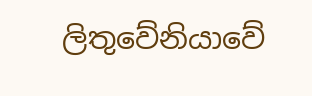ලිතුවේනියාවේ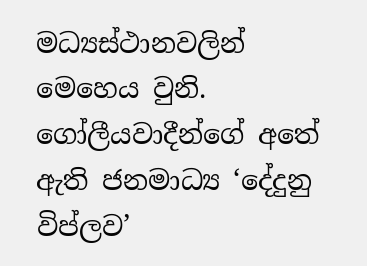මධ්‍යස්ථානවලින් මෙහෙය වුනි. ගෝලීයවාදීන්ගේ අතේ ඇති ජනමාධ්‍ය ‘දේදුනු විප්ලව’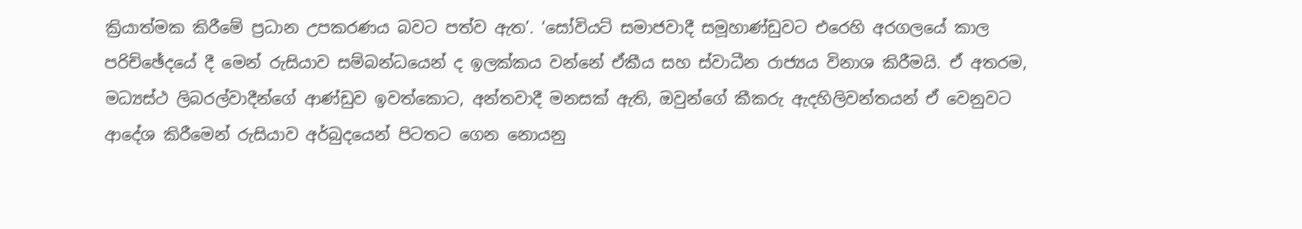ක්‍රියාත්මක කිරීමේ ප්‍රධාන උපකරණය බවට පත්ව ඇත’. ‘සෝවියට් සමාජවාදී සමූහාණ්ඩුවට එරෙහි අරගලයේ කාල පරිච්ඡේදයේ දී මෙන් රුසියාව සම්බන්ධයෙන් ද ඉලක්කය වන්නේ ඒකීය සහ ස්වාධීන රාජ්‍යය විනාශ කිරීමයි. ඒ අතරම, මධ්‍යස්ථ ලිබරල්වාදීන්ගේ ආණ්ඩුව ඉවත්කොට, අන්තවාදී මනසක් ඇති, ඔවුන්ගේ කීකරු ඇදහිලිවන්තයන් ඒ වෙනුවට ආදේශ කිරීමෙන් රුසියාව අර්බුදයෙන් පිටතට ගෙන නොයනු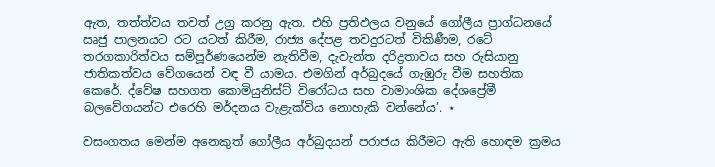ඇත, තත්ත්වය තවත් උග්‍ර කරනු ඇත. එහි ප්‍රතිඵලය වනුයේ ගෝලීය ප්‍රාග්ධනයේ ඍජු පාලනයට රට යටත් කිරීම, රාජ්‍ය දේපළ තවදුරටත් විකිණීම, රටේ තරගකාරිත්වය සම්පූර්ණයෙන්ම නැතිවීම, දැවැන්ත දරිද්‍රතාවය සහ රුසියානු ජාතිකත්වය වේගයෙන් වඳ වී යාමය. එමගින් අර්බුදයේ ගැඹුරු වීම සහතික කෙරේ. ද්වේෂ සහගත කොමියුනිස්ට් විරෝධය සහ වාමාංශික දේශප්‍රේමී බලවේගයන්ට එරෙහි මර්දනය වැළැක්විය නොහැකි වන්නේය’. ⋆

වසංගතය මෙන්ම අනෙකුත් ගෝලීය අර්බුදයන් පරාජය කිරීමට ඇති හොඳම ක්‍රමය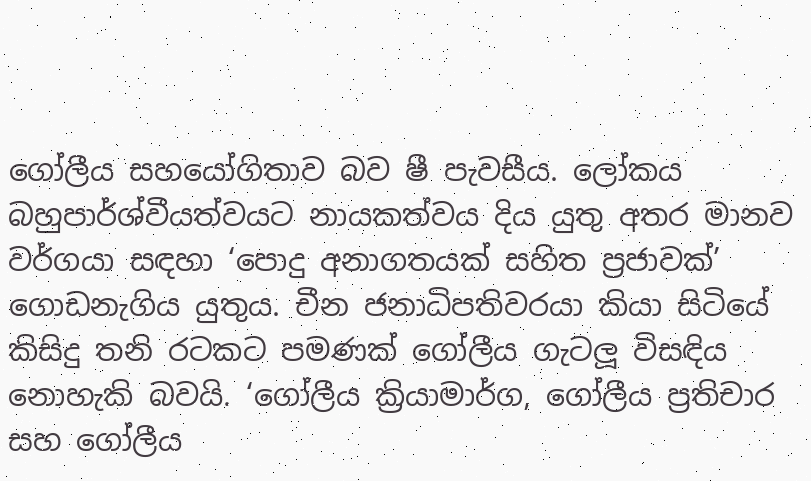ගෝලීය සහයෝගිතාව බව ෂී පැවසීය. ලෝකය බහුපාර්ශ්වීයත්වයට නායකත්වය දිය යුතු අතර මානව වර්ගයා සඳහා ‘පොදු අනාගතයක් සහිත ප්‍රජාවක්’ ගොඩනැගිය යුතුය. චීන ජනාධිපතිවරයා කියා සිටියේ කිසිදු තනි රටකට පමණක් ගෝලීය ගැටලූ විසඳිය නොහැකි බවයි. ‘ගෝලීය ක්‍රියාමාර්ග, ගෝලීය ප්‍රතිචාර සහ ගෝලීය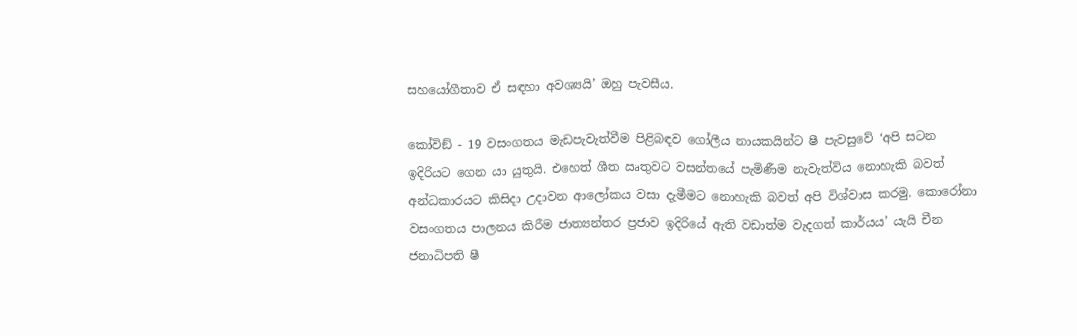සහයෝගීතාව ඒ සඳහා අවශ්‍යයි’ ඔහු පැවසීය.

කෝවිඞ් - 19 වසංගතය මැඩපැවැත්වීම පිළිබඳව ගෝලීය නායකයින්ට ෂී පැවසුවේ ‘අපි සටන ඉදිරියට ගෙන යා යුතුයි. එහෙත් ශීත ඍතුවට වසන්තයේ පැමිණීම නැවැත්විය නොහැකි බවත් අන්ධකාරයට කිසිදා උදාවන ආලෝකය වසා දැමීමට නොහැකි බවත් අපි විශ්වාස කරමු. කොරෝනා වසංගතය පාලනය කිරීම ජාත්‍යන්තර ප්‍රජාව ඉදිරියේ ඇති වඩාත්ම වැදගත් කාර්යය’ යැයි චීන ජනාධිපති ෂී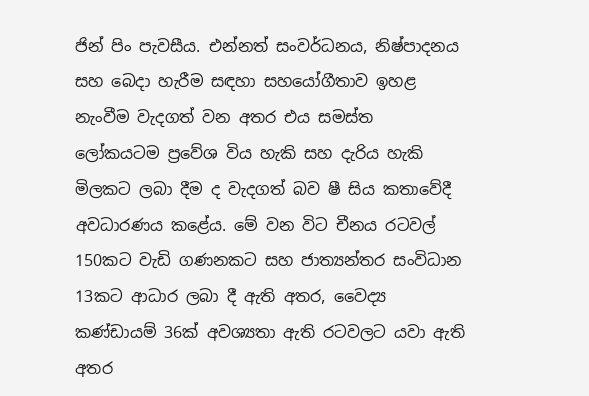ජින් පිං පැවසීය. එන්නත් සංවර්ධනය, නිෂ්පාදනය සහ බෙදා හැරීම සඳහා සහයෝගීතාව ඉහළ නැංවීම වැදගත් වන අතර එය සමස්ත ලෝකයටම ප්‍රවේශ විය හැකි සහ දැරිය හැකි මිලකට ලබා දීම ද වැදගත් බව ෂී සිය කතාවේදී අවධාරණය කළේය. මේ වන විට චීනය රටවල් 150කට වැඩි ගණනකට සහ ජාත්‍යන්තර සංවිධාන 13කට ආධාර ලබා දී ඇති අතර, වෛද්‍ය කණ්ඩායම් 36ක් අවශ්‍යතා ඇති රටවලට යවා ඇති අතර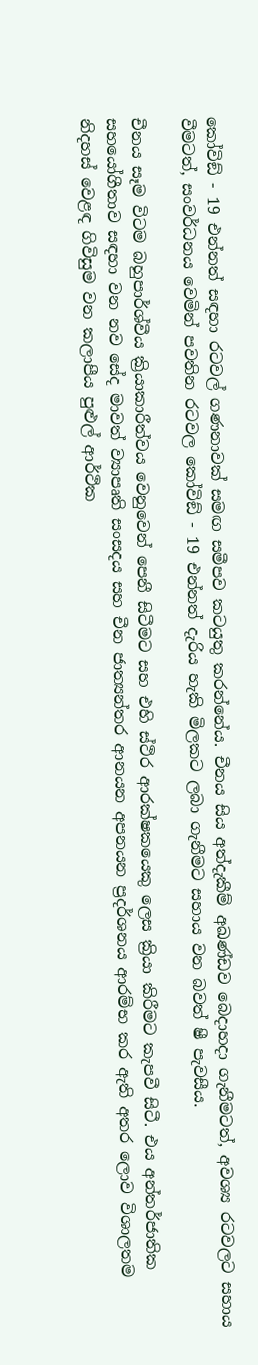කෝවිඞ් - 19 එන්නත් සඳහා රටවල් ගණනාවක් සමඟ සමීපව කටයුතු කරන්නේය. චීනය සිය අත්දැකීම් අඛණ්ඩව බෙදාහදා ගැනීමටත්, අවශ්‍ය රටවලට සහාය වීමටත්, සංවර්ධනය වෙමින් පවතින රටවල කෝවිඞ් - 19 එන්නත් දැරිය හැකි මිලකට ලබා ගැනීමට සහාය වන බවත් ෂී පැවසීය.

චීනය සෑම විටම බහුපාර්ශ්වීය ක්‍රියාකාරීත්වය වෙනුවෙන් පෙනී සිටීමට සහ එහි ස්ථිර ආරක්ෂකයෙකු ලෙස ක්‍රියා කිරීමට කැපවී සිටී. එය අන්තර්ජාතික සහයෝගීතාව සඳහා වන නව සේද මාවත් ව්‍යාපෘති සංසදය සහ චීන ජාත්‍යන්තර ආනයන අපනයන ප්‍රදර්ශනය ආරම්භ කර ඇති අතර ලොව විශාලතම නිදහස් වෙළඳ ගිවිසුම වන කලාපීය පුළුල් ආර්ථික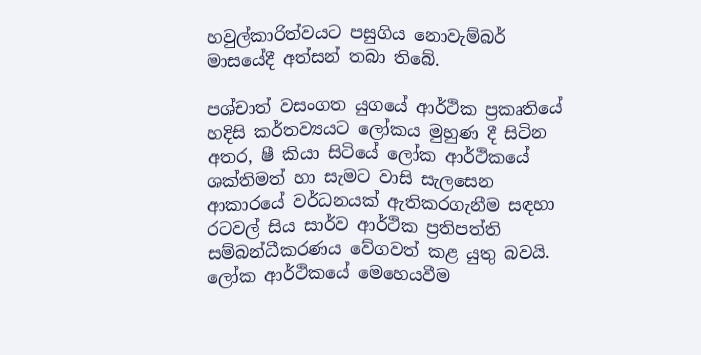හවුල්කාරිත්වයට පසුගිය නොවැම්බර් මාසයේදී අත්සන් තබා තිබේ.

පශ්චාත් වසංගත යුගයේ ආර්ථික ප්‍රකෘතියේ හදිසි කර්තව්‍යයට ලෝකය මුහුණ දී සිටින අතර, ෂී කියා සිටියේ ලෝක ආර්ථිකයේ ශක්තිමත් හා සැමට වාසි සැලසෙන ආකාරයේ වර්ධනයක් ඇතිකරගැනීම සඳහා රටවල් සිය සාර්ව ආර්ථික ප්‍රතිපත්ති සම්බන්ධීකරණය වේගවත් කළ යුතු බවයි. ලෝක ආර්ථිකයේ මෙහෙයවීම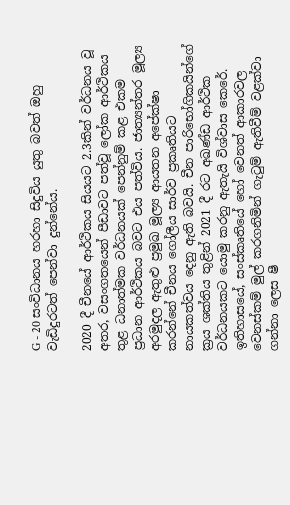G - 20 සංවිධානය හරහා සිදුවිය යුතු බවත් ඔහු වැඩිදුරටත් පෙන්වා දුන්නේය.

2020 දී චීනයේ ආර්ථිකය සියයට 2.3කින් වර්ධනය වූ අතර, වසංගතයෙන් පීඩාවට පත්වූ ලෝක ආර්ථිකය තුළ ධනාත්මක වර්ධනයක් පෙන්නුම් කළ එකම ප්‍රධාන ආර්ථිකය බවට එය පත්විය. ජාත්‍යන්තර මූල්‍ය අරමුදල ඇතුළු ප්‍රමුඛ මූල්‍ය ආයතන අපේක්ෂා කරන්නේ චීනය ගෝලීය සාර්ව ප්‍රකෘතියට නායකත්වය දෙනු ඇති බවයි. චීන පාරිභෝගිකයින්ගේ ක්‍රය ශක්තිය තුළින් 2021 දී රට අඛණ්ඩ ආර්ථික වර්ධනයකට යොමු කරනු ඇතැයි විශ්වාස කෙරේ.
ඉතිහාසයේ, සංස්කෘතියේ හෝ වෙනත් ආකාරවල වෙනස්කම් මුල් කරගනිමින් ගැටුම් ඇතිවීම් වළක්වා ගන්නා ලෙස ෂී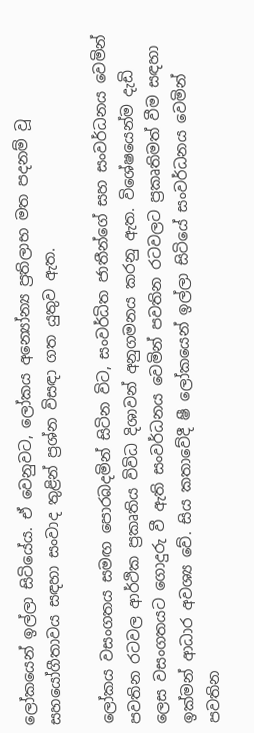ලෝකයෙන් ඉල්ලා සිටියේය. ඒ වෙනුවට, ලෝකය අන්‍යෝන්‍ය ප්‍රතිලාභ මත පදනම් වූ සහයෝගීතාවය සඳහා සංවාද තුළින් ප්‍රශ්න විසඳා ගත යුතුව ඇත.

ලෝකය වසංගතය සමඟ පොරබදමින් සිටින විට, සංවර්ධිත ජාතීන්ගේ සහ සංවර්ධනය වෙමින් පවතින රටවල ආර්ථික ප්‍රකෘතිය විවිධ දිශාවන් අනුගමනය කරනු ඇත. විශේෂයෙන්ම දැඩි ලෙස වසංගතයට ගොදුරු වී ඇති සංවර්ධනය වෙමින් පවතින රටවලට ප්‍රකෘතිමත් වීම සඳහා ඉක්මන් ආධාර අවශ්‍ය වේ. සිය කතාවේදී ෂී ලෝකයෙන් ඉල්ලා සිටියේ සංවර්ධනය වෙමින් පවතින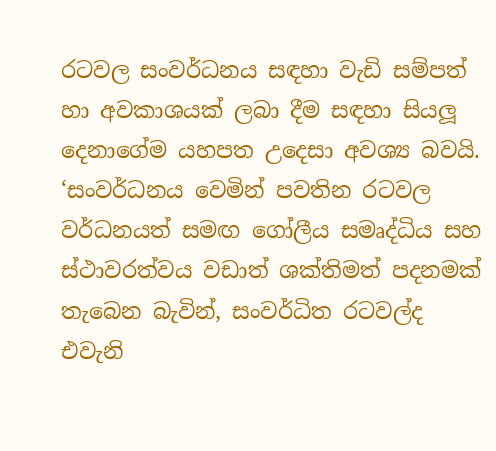රටවල සංවර්ධනය සඳහා වැඩි සම්පත් හා අවකාශයක් ලබා දීම සඳහා සියලූ දෙනාගේම යහපත උදෙසා අවශ්‍ය බවයි. ‘සංවර්ධනය වෙමින් පවතින රටවල වර්ධනයත් සමඟ ගෝලීය සමෘද්ධිය සහ ස්ථාවරත්වය වඩාත් ශක්තිමත් පදනමක් තැබෙන බැවින්, සංවර්ධිත රටවල්ද එවැනි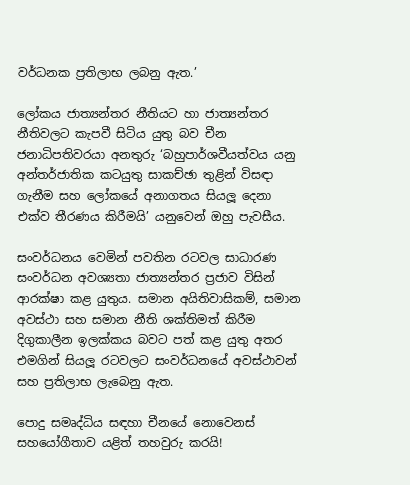වර්ධනක ප්‍රතිලාභ ලබනු ඇත.’

ලෝකය ජාත්‍යන්තර නීතියට හා ජාත්‍යන්තර නීතිවලට කැපවී සිටිය යුතු බව චීන ජනාධිපතිවරයා අනතුරු ‘බහුපාර්ශවීයත්වය යනු අන්තර්ජාතික කටයුතු සාකච්ඡා තුළින් විසඳා ගැනීම සහ ලෝකයේ අනාගතය සියලූ දෙනා එක්ව තීරණය කිරීමයි’ යනුවෙන් ඔහු පැවසීය.

සංවර්ධනය වෙමින් පවතින රටවල සාධාරණ සංවර්ධන අවශ්‍යතා ජාත්‍යන්තර ප්‍රජාව විසින් ආරක්ෂා කළ යුතුය. සමාන අයිතිවාසිකම්, සමාන අවස්ථා සහ සමාන නීති ශක්තිමත් කිරීම දිගුකාලීන ඉලක්කය බවට පත් කළ යුතු අතර එමගින් සියලූ රටවලට සංවර්ධනයේ අවස්ථාවන් සහ ප්‍රතිලාභ ලැබෙනු ඇත.

පොදු සමෘද්ධිය සඳහා චීනයේ නොවෙනස් සහයෝගීතාව යළිත් තහවුරු කරයි!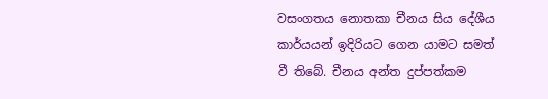වසංගතය නොතකා චීනය සිය දේශීය කාර්යයන් ඉදිරියට ගෙන යාමට සමත් වී තිබේ. චීනය අන්ත දුප්පත්කම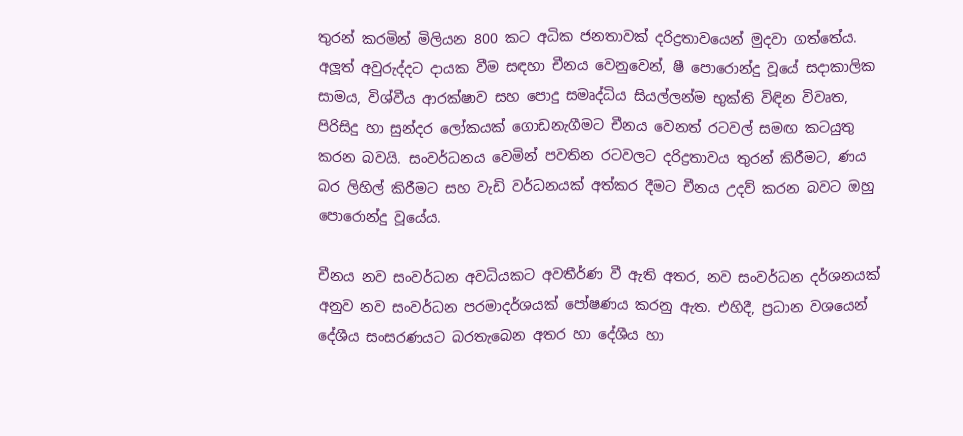තුරන් කරමින් මිලියන 800 කට අධික ජනතාවක් දරිද්‍රතාවයෙන් මුදවා ගත්තේය.
අලූත් අවුරුද්දට දායක වීම සඳහා චීනය වෙනුවෙන්, ෂී පොරොන්දු වූයේ සදාකාලික සාමය, විශ්වීය ආරක්ෂාව සහ පොදු සමෘද්ධිය සියල්ලන්ම භුක්ති විඳින විවෘත, පිරිසිදු හා සුන්දර ලෝකයක් ගොඩනැගීමට චීනය වෙනත් රටවල් සමඟ කටයුතු කරන බවයි. සංවර්ධනය වෙමින් පවතින රටවලට දරිද්‍රතාවය තුරන් කිරීමට, ණය බර ලිහිල් කිරීමට සහ වැඩි වර්ධනයක් අත්කර දීමට චීනය උදව් කරන බවට ඔහු පොරොන්දු වූයේය.

චීනය නව සංවර්ධන අවධියකට අවතීර්ණ වී ඇති අතර, නව සංවර්ධන දර්ශනයක් අනුව නව සංවර්ධන පරමාදර්ශයක් පෝෂණය කරනු ඇත. එහිදී, ප්‍රධාන වශයෙන් දේශීය සංසරණයට බරතැබෙන අතර හා දේශීය හා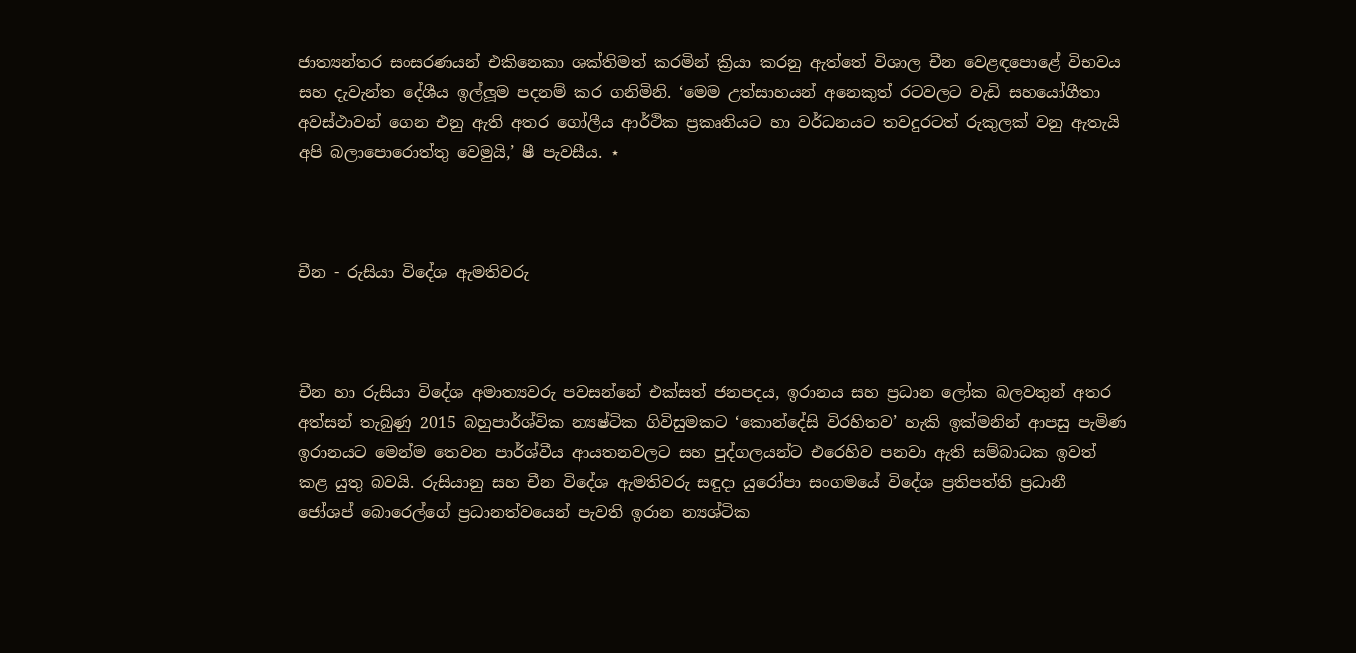ජාත්‍යන්තර සංසරණයන් එකිනෙකා ශක්තිමත් කරමින් ක්‍රියා කරනු ඇත්තේ විශාල චීන වෙළඳපොළේ විභවය සහ දැවැන්ත දේශීය ඉල්ලූම පදනම් කර ගනිමිනි. ‘මෙම උත්සාහයන් අනෙකුත් රටවලට වැඩි සහයෝගීතා අවස්ථාවන් ගෙන එනු ඇති අතර ගෝලීය ආර්ථික ප්‍රකෘතියට හා වර්ධනයට තවදුරටත් රුකුලක් වනු ඇතැයි අපි බලාපොරොත්තු වෙමුයි,’ ෂී පැවසීය. ⋆



චීන - රුසියා විදේශ ඇමතිවරු



චීන හා රුසියා විදේශ අමාත්‍යවරු පවසන්නේ එක්සත් ජනපදය, ඉරානය සහ ප්‍රධාන ලෝක බලවතුන් අතර අත්සන් තැබුණු 2015 බහුපාර්ශ්වික න්‍යෂ්ටික ගිවිසුමකට ‘කොන්දේසි විරහිතව’ හැකි ඉක්මනින් ආපසු පැමිණ ඉරානයට මෙන්ම තෙවන පාර්ශ්වීය ආයතනවලට සහ පුද්ගලයන්ට එරෙහිව පනවා ඇති සම්බාධක ඉවත් කළ යුතු බවයි. රුසියානු සහ චීන විදේශ ඇමතිවරු සඳුදා යුරෝපා සංගමයේ විදේශ ප්‍රතිපත්ති ප්‍රධානී ජෝශප් බොරෙල්ගේ ප්‍රධානත්වයෙන් පැවති ඉරාන න්‍යශ්ටික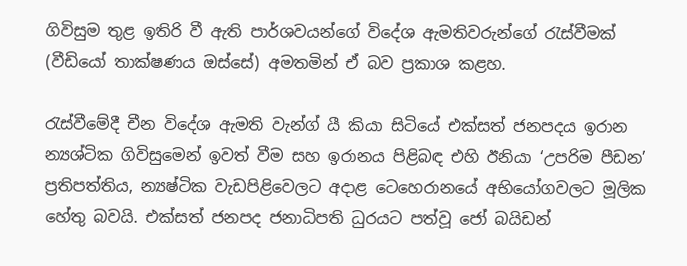ගිවිසුම තුළ ඉතිරි වී ඇති පාර්ශවයන්ගේ විදේශ ඇමතිවරුන්ගේ රැස්වීමක් (වීඩියෝ තාක්ෂණය ඔස්සේ) අමතමින් ඒ බව ප්‍රකාශ කළහ.

රැස්වීමේදී චීන විදේශ ඇමති වැන්ග් යී කියා සිටියේ එක්සත් ජනපදය ඉරාන න්‍යශ්ටික ගිවිසුමෙන් ඉවත් වීම සහ ඉරානය පිළිබඳ එහි ඊනියා ‘උපරිම පීඩන’ ප්‍රතිපත්තිය, න්‍යෂ්ටික වැඩපිළිවෙලට අදාළ ටෙහෙරානයේ අභියෝගවලට මූලික හේතු බවයි. එක්සත් ජනපද ජනාධිපති ධුරයට පත්වූ ජෝ බයිඩන්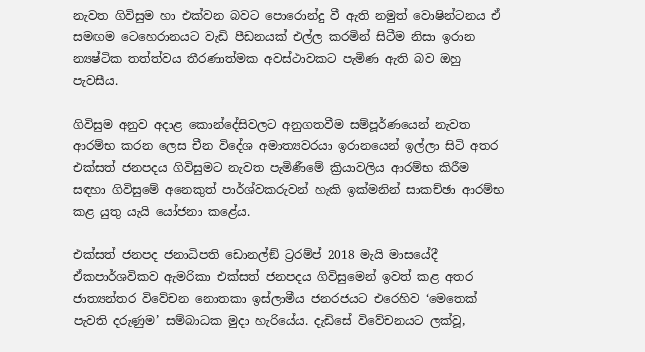නැවත ගිවිසුම හා එක්වන බවට පොරොන්දු වී ඇති නමුත් වොෂින්ටනය ඒ සමඟම ටෙහෙරානයට වැඩි පීඩනයක් එල්ල කරමින් සිටීම නිසා ඉරාන න්‍යෂ්ටික තත්ත්වය තීරණාත්මක අවස්ථාවකට පැමිණ ඇති බව ඔහු පැවසීය.

ගිවිසුම අනුව අදාළ කොන්දේසිවලට අනුගතවීම සම්පූර්ණයෙන් නැවත ආරම්භ කරන ලෙස චීන විදේශ අමාත්‍යවරයා ඉරානයෙන් ඉල්ලා සිටි අතර එක්සත් ජනපදය ගිවිසුමට නැවත පැමිණීමේ ක්‍රියාවලිය ආරම්භ කිරීම සඳහා ගිවිසුමේ අනෙකුත් පාර්ශ්වකරුවන් හැකි ඉක්මනින් සාකච්ඡා ආරම්භ කළ යුතු යැයි යෝජනා කළේය.

එක්සත් ජනපද ජනාධිපති ඩොනල්ඞ් ට්‍රරම්ප් 2018 මැයි මාසයේදී ඒකපාර්ශවිකව ඇමරිකා එක්සත් ජනපදය ගිවිසුමෙන් ඉවත් කළ අතර ජාත්‍යන්තර විවේචන නොතකා ඉස්ලාමීය ජනරජයට එරෙහිව ‘මෙතෙක් පැවති දරුණුම’ සම්බාධක මුදා හැරියේය. දැඩිසේ විවේචනයට ලක්වූ,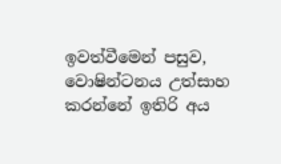ඉවත්වීමෙන් පසුව, වොෂින්ටනය උත්සාහ කරන්නේ ඉතිරි අය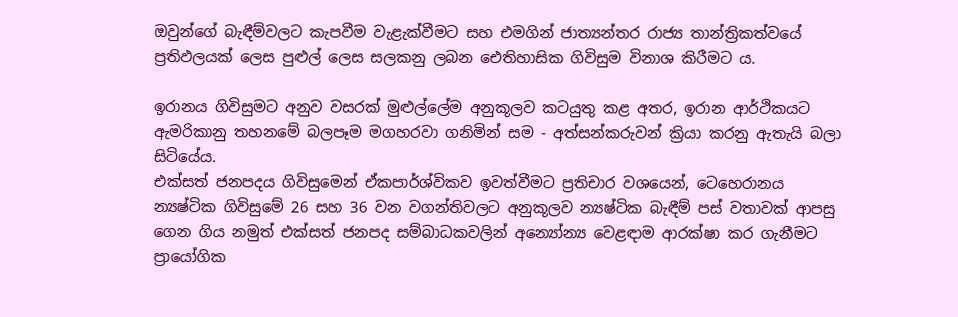ඔවුන්ගේ බැඳීම්වලට කැපවීම වැළැක්වීමට සහ එමගින් ජාත්‍යන්තර රාජ්‍ය තාන්ත්‍රිකත්වයේ ප්‍රතිඵලයක් ලෙස පුළුල් ලෙස සලකනු ලබන ඓතිහාසික ගිවිසුම විනාශ කිරීමට ය.

ඉරානය ගිවිසුමට අනුව වසරක් මුළුල්ලේම අනුකූලව කටයුතු කළ අතර, ඉරාන ආර්ථිකයට ඇමරිකානු තහනමේ බලපෑම මගහරවා ගනිමින් සම - අත්සන්කරුවන් ක්‍රියා කරනු ඇතැයි බලා සිටියේය.
එක්සත් ජනපදය ගිවිසුමෙන් ඒකපාර්ශ්විකව ඉවත්වීමට ප්‍රතිචාර වශයෙන්, ටෙහෙරානය න්‍යෂ්ටික ගිවිසුමේ 26 සහ 36 වන වගන්තිවලට අනුකූලව න්‍යෂ්ටික බැඳීම් පස් වතාවක් ආපසු ගෙන ගිය නමුත් එක්සත් ජනපද සම්බාධකවලින් අන්‍යෝන්‍ය වෙළඳාම ආරක්ෂා කර ගැනීමට ප්‍රායෝගික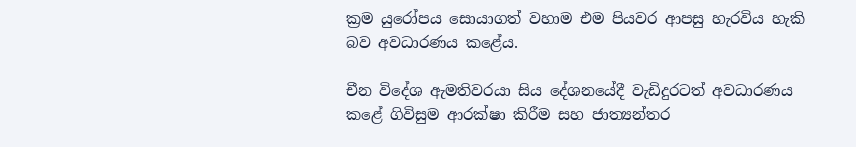ක්‍රම යුරෝපය සොයාගත් වහාම එම පියවර ආපසු හැරවිය හැකි බව අවධාරණය කළේය.

චීන විදේශ ඇමතිවරයා සිය දේශනයේදී වැඩිදුරටත් අවධාරණය කළේ ගිවිසුම ආරක්ෂා කිරීම සහ ජාත්‍යන්තර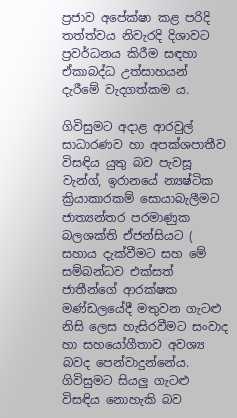ප්‍රජාව අපේක්ෂා කළ පරිදි තත්ත්වය නිවැරදි දිශාවට ප්‍රවර්ධනය කිරීම සඳහා ඒකාබද්ධ උත්සාහයන් දැරීමේ වැදගත්කම ය.

ගිවිසුමට අදාළ ආරවුල් සාධාරණව හා අපක්ශපාතීව විසඳිය යුතු බව පැවසූ වැන්ග්, ඉරානයේ න්‍යෂ්ටික ක්‍රියාකාරකම් සොයාබැලීමට ජාත්‍යන්තර පරමාණුක බලශක්ති ඒජන්සියට ( සහාය දැක්වීමට සහ මේ සම්බන්ධව එක්සත් ජාතීන්ගේ ආරක්ෂක මණ්ඩලයේදී මතුවන ගැටළු නිසි ලෙස හැසිරවීමට සංවාද හා සහයෝගීතාව අවශ්‍ය බවද පෙන්වාදුන්නේය.  ගිවිසුමට සියලු ගැටළු විසඳිය නොහැකි බව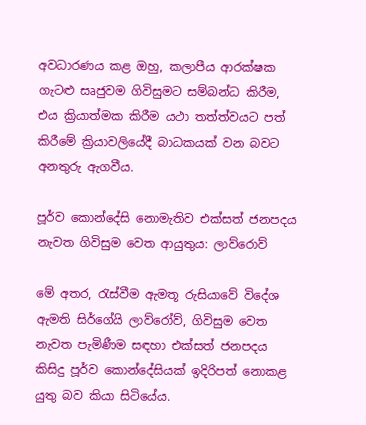අවධාරණය කළ ඔහු, කලාපීය ආරක්ෂක ගැටළු සෘජුවම ගිවිසුමට සම්බන්ධ කිරීම, එය ක්‍රියාත්මක කිරීම යථා තත්ත්වයට පත් කිරීමේ ක්‍රියාවලියේදී බාධකයක් වන බවට අනතුරු ඇගවීය.

පූර්ව කොන්දේසි නොමැතිව එක්සත් ජනපදය නැවත ගිවිසුම වෙත ආයුතුය: ලාව්රොව්

මේ අතර, රැස්වීම ඇමතූ රුසියාවේ විදේශ ඇමති සිර්ගේයි ලාව්රෝව්, ගිවිසුම වෙත නැවත පැමිණීම සඳහා එක්සත් ජනපදය කිසිදු පූර්ව කොන්දේසියක් ඉදිරිපත් නොකළ යුතු බව කියා සිටියේය.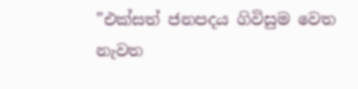”එක්සත් ජනපදය ගිවිසුම වෙත නැවත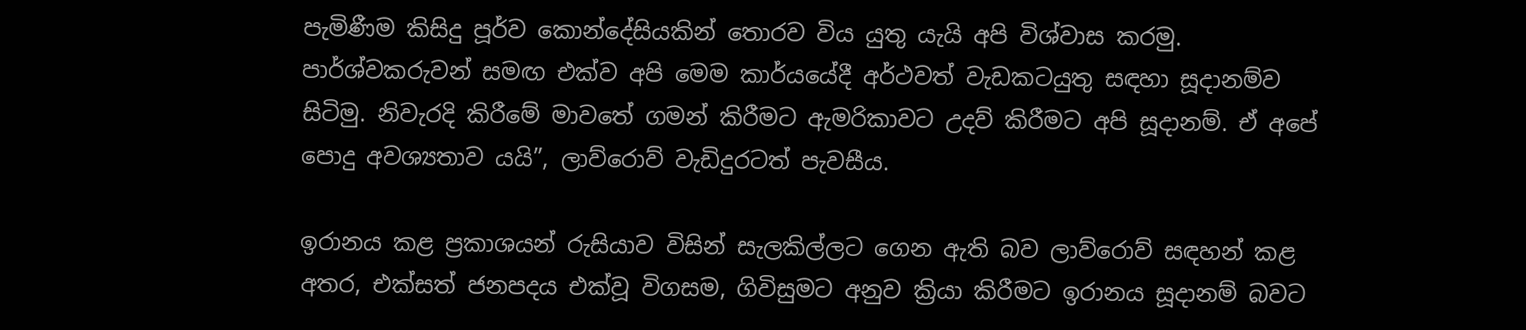පැමිණීම කිසිදු පූර්ව කොන්දේසියකින් තොරව විය යුතු යැයි අපි විශ්වාස කරමු. පාර්ශ්වකරුවන් සමඟ එක්ව අපි මෙම කාර්යයේදී අර්ථවත් වැඩකටයුතු සඳහා සූදානම්ව සිටිමු. නිවැරදි කිරීමේ මාවතේ ගමන් කිරීමට ඇමරිකාවට උදව් කිරීමට අපි සූදානම්. ඒ අපේ පොදු අවශ්‍යතාව යයි”, ලාව්රොව් වැඩිදුරටත් පැවසීය.

ඉරානය කළ ප්‍රකාශයන් රුසියාව විසින් සැලකිල්ලට ගෙන ඇති බව ලාව්රොව් සඳහන් කළ අතර, එක්සත් ජනපදය එක්වූ විගසම, ගිවිසුමට අනුව ක්‍රියා කිරීමට ඉරානය සූදානම් බවට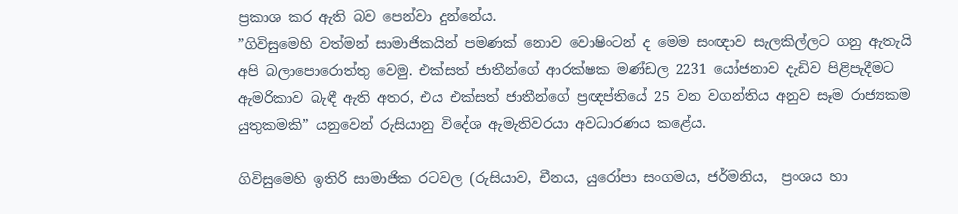ප්‍රකාශ කර ඇති බව පෙන්වා දුන්නේය.
”ගිවිසුමෙහි වත්මන් සාමාජිකයින් පමණක් නොව වොෂිංටන් ද මෙම සංඥාව සැලකිල්ලට ගනු ඇතැයි අපි බලාපොරොත්තු වෙමු. එක්සත් ජාතීන්ගේ ආරක්ෂක මණ්ඩල 2231 යෝජනාව දැඩිව පිළිපැදීමට ඇමරිකාව බැඳී ඇති අතර, එය එක්සත් ජාතීන්ගේ ප්‍රඥප්තියේ 25 වන වගන්තිය අනුව සෑම රාජ්‍යකම යුතුකමකි” යනුවෙන් රුසියානු විදේශ ඇමැතිවරයා අවධාරණය කළේය.

ගිවිසුමෙහි ඉතිරි සාමාජික රටවල (රුසියාව, චීනය, යුරෝපා සංගමය, ජර්මනිය,  ප්‍රංශය හා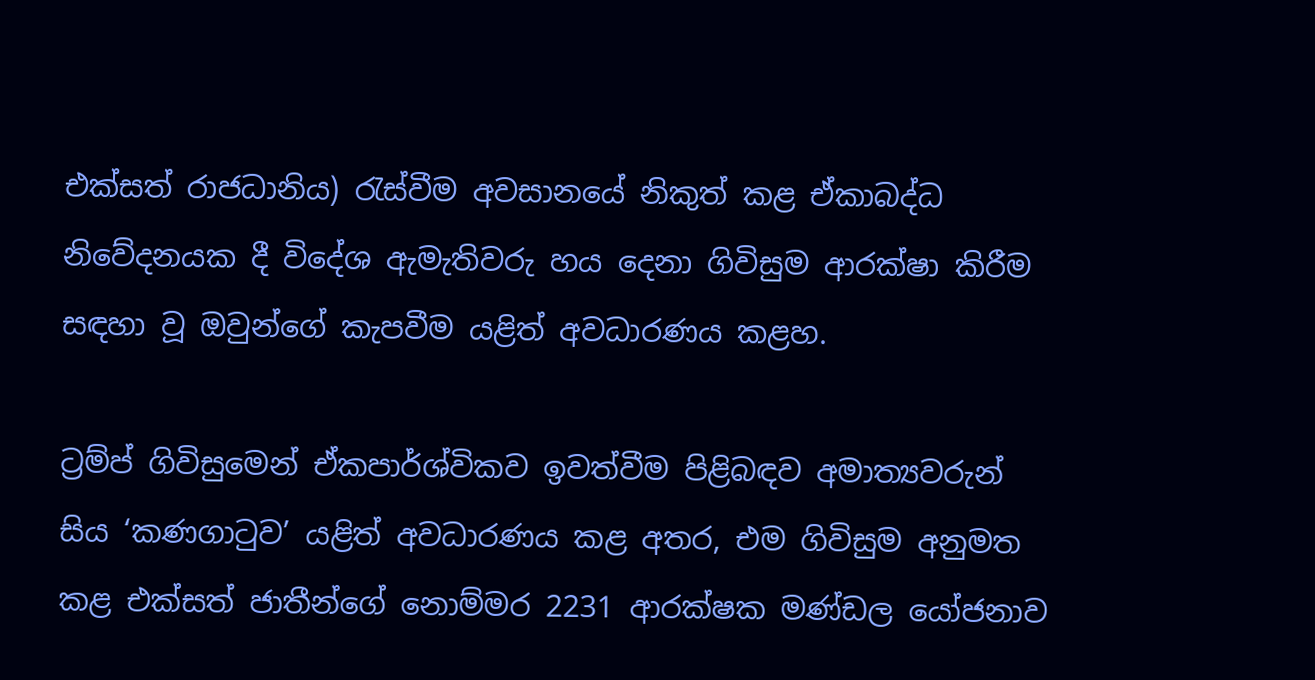එක්සත් රාජධානිය) රැස්වීම අවසානයේ නිකුත් කළ ඒකාබද්ධ නිවේදනයක දී විදේශ ඇමැතිවරු හය දෙනා ගිවිසුම ආරක්ෂා කිරීම සඳහා වූ ඔවුන්ගේ කැපවීම යළිත් අවධාරණය කළහ.

ට්‍රම්ප් ගිවිසුමෙන් ඒකපාර්ශ්විකව ඉවත්වීම පිළිබඳව අමාත්‍යවරුන් සිය ‘කණගාටුව’ යළිත් අවධාරණය කළ අතර, එම ගිවිසුම අනුමත කළ එක්සත් ජාතීන්ගේ නොම්මර 2231 ආරක්ෂක මණ්ඩල යෝජනාව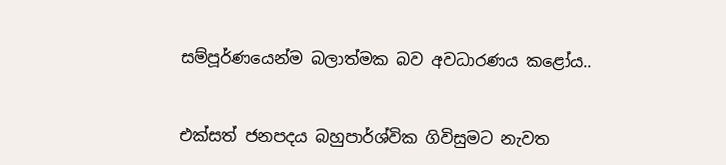සම්පූර්ණයෙන්ම බලාත්මක බව අවධාරණය කළෝය..


එක්සත් ජනපදය බහුපාර්ශ්වික ගිවිසුමට නැවත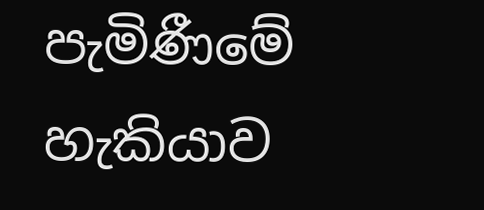පැමිණීමේ හැකියාව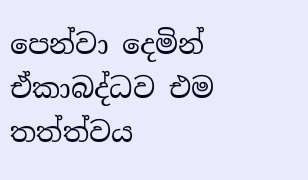පෙන්වා දෙමින් ඒකාබද්ධව එම තත්ත්වය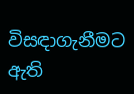විසඳාගැනීමට ඇති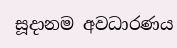සූදානම අවධාරණය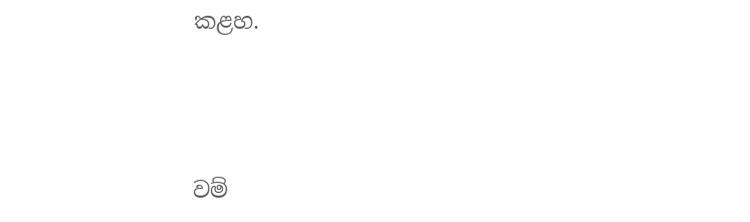කළහ.



වම්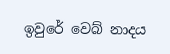ඉවුරේ වෙබ් නාදය